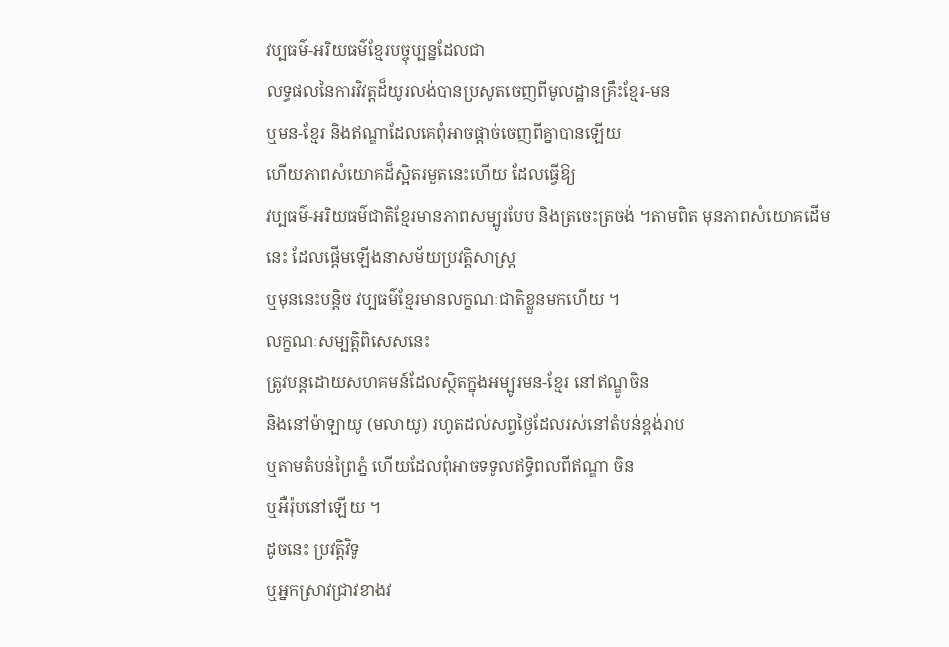វប្បធម៌-អរិយធម៌ខ្មែរបច្ចុប្បន្នដែលជា
លទ្ធផលនៃការវិវត្តដ៏យូរលង់បានប្រសូតចេញពីមូលដ្ឋានគ្រឹះខ្មែរ-មន
ឬមន-ខ្មែរ និងឥណ្ឌាដែលគេពុំអាចផ្តាច់ចេញពីគ្នាបានឡើយ
ហើយភាពសំយោគដ៏ស្អិតរមួតនេះហើយ ដែលធ្វើឱ្យ
វប្បធម៌-អរិយធម៌ជាតិខ្មែរមានភាពសម្បូរបែប និងត្រចេះត្រចង់ ។តាមពិត មុនភាពសំយោគដើមនេះ ដែលផ្តើមឡើងនាសម័យប្រវត្តិសាស្ត្រ
ឬមុននេះបន្តិច វប្បធម៌ខ្មែរមានលក្ខណៈជាតិខ្លួនមកហើយ ។
លក្ខណៈសម្បត្តិពិសេសនេះ
ត្រូវបន្តដោយសហគមន៍ដែលស្ថិតក្នុងអម្បូរមន-ខ្មែរ នៅឥណ្ឌូចិន
និងនៅម៉ាឡាយូ (មលាយូ) រហូតដល់សព្វថ្ងៃដែលរស់នៅតំបន់ខ្ពង់រាប
ឬតាមតំបន់ព្រៃភ្នំ ហើយដែលពុំអាចទទូលឥទ្ធិពលពីឥណ្ឌា ចិន
ឬអឺរ៉ុបនៅឡើយ ។
ដូចនេះ ប្រវត្តិវិទូ
ឬអ្នកស្រាវជ្រាវខាងវ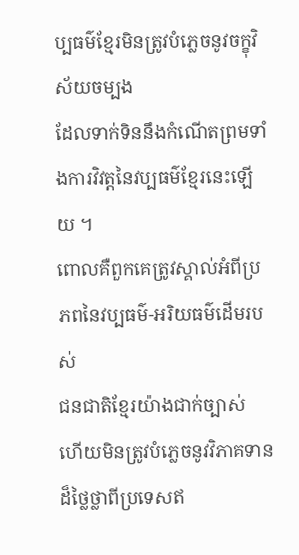ប្បធម៌ខ្មែរមិនត្រូវបំភ្លេចនូវចក្ខុវិស័យចម្បង
ដែលទាក់ទិននឹងកំណើតព្រមទាំងការវិវត្តនៃវប្បធម៌ខ្មែរនេះឡើយ ។
ពោលគឺពួកគេត្រូវស្គាល់អំពីប្រភពនៃវប្បធម៌-អរិយធម៌ដើមរបស់
ជនជាតិខ្មែរយ៉ាងជាក់ច្បាស់
ហើយមិនត្រូវបំភ្លេចនូវវិភាគទានដ៏ថ្លៃថ្លាពីប្រទេសឥ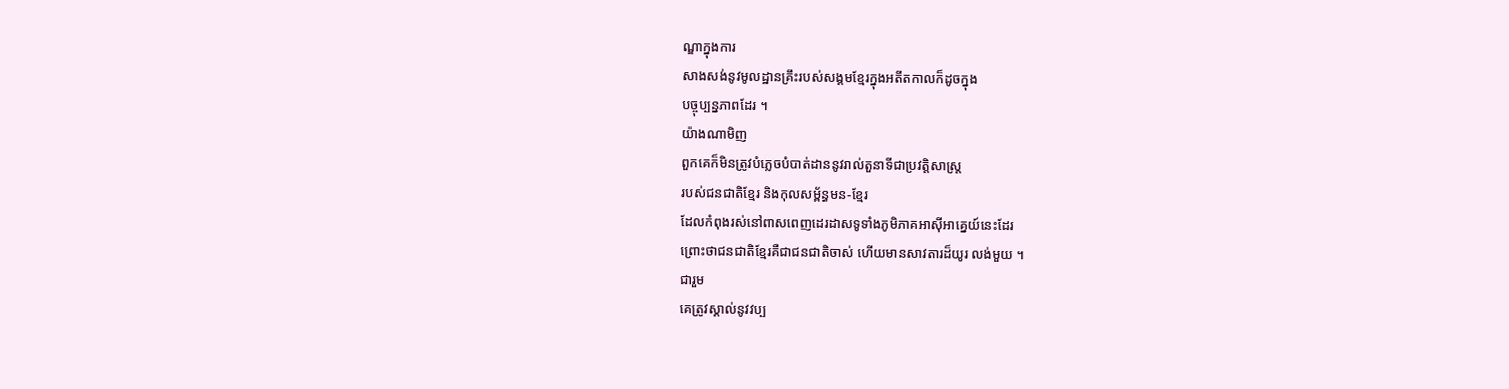ណ្ឌាក្នុងការ
សាងសង់នូវមូលដ្ឋានគ្រឹះរបស់សង្គមខ្មែរក្នុងអតីតកាលក៏ដូចក្នុង
បច្ចុប្បន្នភាពដែរ ។
យ៉ាងណាមិញ
ពួកគេក៏មិនត្រូវបំភ្លេចបំបាត់ដាននូវរាល់តួនាទីជាប្រវត្តិសាស្ត្រ
របស់ជនជាតិខ្មែរ និងកុលសម្ព័ន្ធមន-ខ្មែរ
ដែលកំពុងរស់នៅពាសពេញដេរដាសទូទាំងភូមិភាគអាស៊ីអាគ្នេយ៍នេះដែរ
ព្រោះថាជនជាតិខ្មែរគឺជាជនជាតិចាស់ ហើយមានសាវតារដ៏យូរ លង់មួយ ។
ជារួម
គេត្រូវស្គាល់នូវវប្ប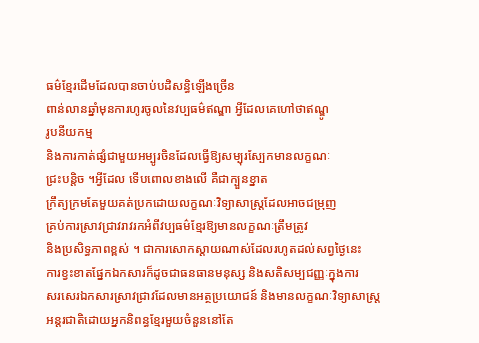ធម៌ខ្មែរដើមដែលបានចាប់បដិសន្ធិឡើងច្រើន
ពាន់លានឆ្នាំមុនការហូរចូលនៃវប្បធម៌ឥណ្ឌា អ្វីដែលគេហៅថាឥណ្ឌូ
រូបនីយកម្ម
និងការកាត់ផ្សំជាមួយអម្បូរចិនដែលធ្វើឱ្យសម្បុរស្បែកមានលក្ខណៈ
ជ្រះបន្តិច ។អ្វីដែល ទើបពោលខាងលើ គឺជាក្បួនខ្នាត
ក្រឹត្យក្រមតែមួយគត់ប្រកដោយលក្ខណៈវិទ្យាសាស្ត្រដែលអាចជម្រុញ
គ្រប់ការស្រាវជ្រាវរាវរកអំពីវប្បធម៌ខ្មែរឱ្យមានលក្ខណៈត្រឹមត្រូវ
និងប្រសិទ្ធភាពខ្ពស់ ។ ជាការសោកស្តាយណាស់ដែលរហូតដល់សព្វថ្ងៃនេះ
ការខ្វះខាតផ្នែកឯកសារក៏ដូចជាធនធានមនុស្ស និងសតិសម្បជញ្ញៈក្នុងការ
សរសេរឯកសារស្រាវជ្រាវដែលមានអត្ថប្រយោជន៍ និងមានលក្ខណៈវិទ្យាសាស្ត្រ
អន្តរជាតិដោយអ្នកនិពន្ធខ្មែរមួយចំនួននៅតែ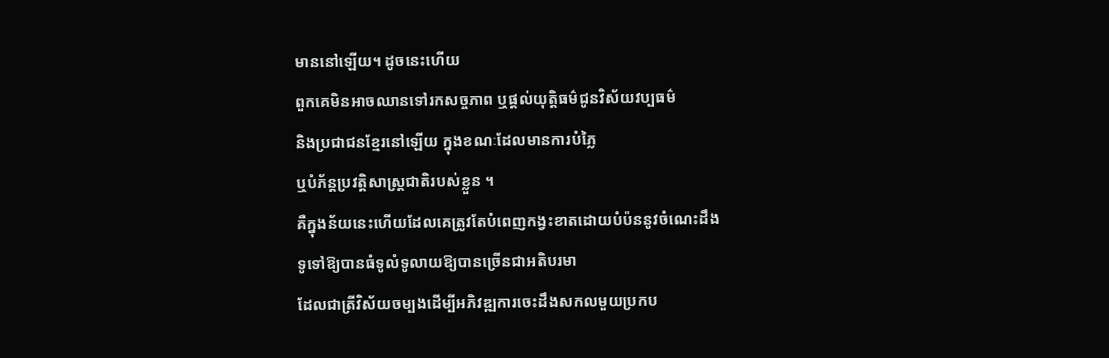មាននៅឡើយ។ ដូចនេះហើយ
ពួកគេមិនអាចឈានទៅរកសច្ចភាព ឬផ្តល់យុត្តិធម៌ជូនវិស័យវប្បធម៌
និងប្រជាជនខ្មែរនៅឡើយ ក្នុងខណៈដែលមានការបំភ្លៃ
ឬបំភ័ន្តប្រវត្តិសាស្ត្រជាតិរបស់ខ្លួន ។
គឺក្នុងន័យនេះហើយដែលគេត្រូវតែបំពេញកង្វះខាតដោយបំប៉ននូវចំណេះដឹង
ទូទៅឱ្យបានធំទូលំទូលាយឱ្យបានច្រើនជាអតិបរមា
ដែលជាត្រីវិស័យចម្បងដើម្បីអភិវឌ្ឍការចេះដឹងសកលមួយប្រកប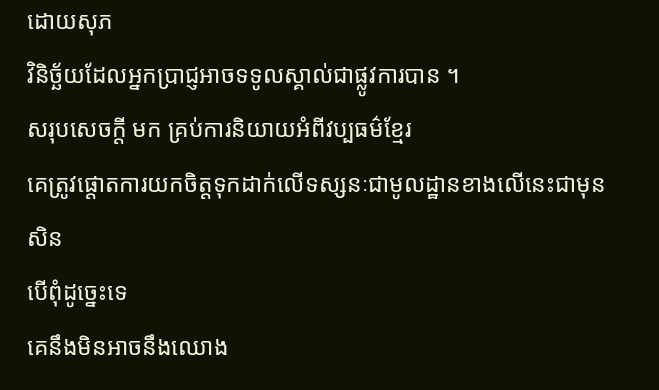ដោយសុភ
វិនិច្ឆ័យដែលអ្នកប្រាជ្ញអាចទទូលស្គាល់ជាផ្លូវការបាន ។
សរុបសេចក្តី មក គ្រប់ការនិយាយអំពីវប្បធម៌ខ្មែរ
គេត្រូវផ្តោតការយកចិត្តទុកដាក់លើទស្សនៈជាមូលដ្ឋានខាងលើនេះជាមុន សិន
បើពុំដូច្នេះទេ
គេនឹងមិនអាចនឹងឈោង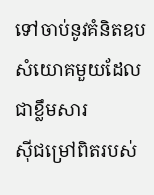ទៅចាប់នូវគំនិតឧបសំយោគមួយដែលជាខ្លឹមសារ
ស៊ីជម្រៅពិតរបស់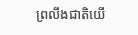ព្រលឹងជាតិយើ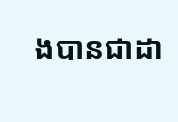ងបានជាដា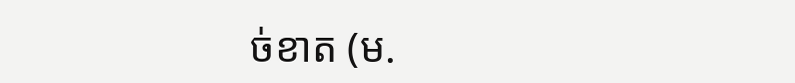ច់ខាត (ម.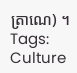ត្រាណេ) ។
Tags:
Culture